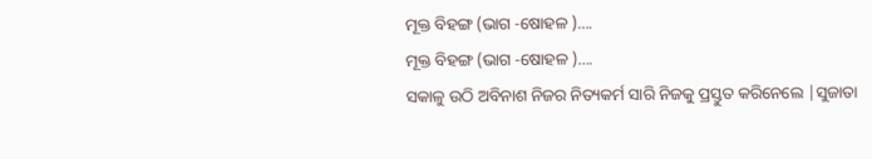ମୂକ୍ତ ବିହଙ୍ଗ (ଭାଗ -ଷୋହଳ )....
ମୂକ୍ତ ବିହଙ୍ଗ (ଭାଗ -ଷୋହଳ )....
ସକାଳୁ ଉଠି ଅବିନାଶ ନିଜର ନିତ୍ୟକର୍ମ ସାରି ନିଜକୁ ପ୍ରସ୍ତୁତ କରିନେଲେ |ସୁଜାତା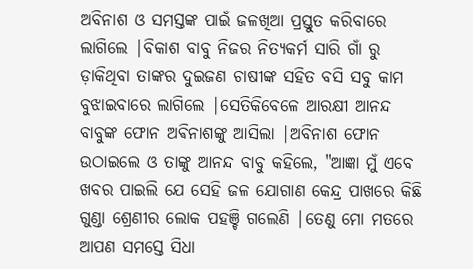ଅବିନାଶ ଓ ସମସ୍ତଙ୍କ ପାଇଁ ଜଳଖିଆ ପ୍ରସ୍ତୁତ କରିବାରେ ଲାଗିଲେ |ବିକାଶ ବାବୁ ନିଜର ନିତ୍ୟକର୍ମ ସାରି ଗାଁ ରୁ ଡ଼ାକିଥିବା ତାଙ୍କର ଦୁଇଜଣ ଚାଷୀଙ୍କ ସହିତ ବସି ସବୁ କାମ ବୁଝାଇବାରେ ଲାଗିଲେ |ସେତିକିବେଳେ ଆରକ୍ଷୀ ଆନନ୍ଦ ବାବୁଙ୍କ ଫୋନ ଅଵିନାଶଙ୍କୁ ଆସିଲା |ଅବିନାଶ ଫୋନ ଉଠାଇଲେ ଓ ତାଙ୍କୁ ଆନନ୍ଦ ବାବୁ କହିଲେ, "ଆଜ୍ଞା ମୁଁ ଏବେ ଖବର ପାଇଲି ଯେ ସେହି ଜଳ ଯୋଗାଣ କେନ୍ଦ୍ର ପାଖରେ କିଛି ଗୁଣ୍ଡା ଶ୍ରେଣୀର ଲୋକ ପହଞ୍ଚି ଗଲେଣି |ତେଣୁ ମୋ ମତରେ ଆପଣ ସମସ୍ତେ ସିଧା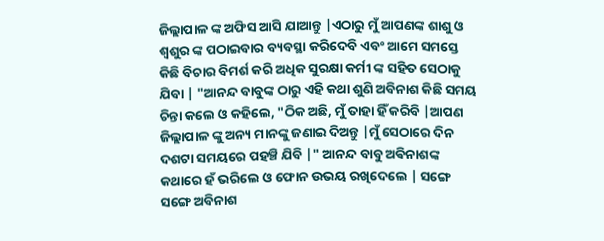ଜିଲ୍ଲାପାଳ ଙ୍କ ଅଫିସ ଆସି ଯାଆନ୍ତୁ |ଏଠାରୁ ମୁଁ ଆପଣଙ୍କ ଶାଶୁ ଓ ଶ୍ୱଶୁର ଙ୍କ ପଠାଇବାର ବ୍ୟବସ୍ଥା କରିଦେବି ଏବଂ ଆମେ ସମସ୍ତେ କିଛି ବିଚାର ବିମର୍ଶ କରି ଅଧିକ ସୁରକ୍ଷା କର୍ମୀ ଙ୍କ ସହିତ ସେଠାକୁ ଯିବା | "ଆନନ୍ଦ ବାବୁଙ୍କ ଠାରୁ ଏହି କଥା ଶୁଣି ଅବିନାଶ କିଛି ସମୟ ଚିନ୍ତା କଲେ ଓ କହିଲେ, "ଠିକ ଅଛି, ମୁଁ ତାହା ହିଁ କରିବି |ଆପଣ ଜିଲ୍ଲାପାଳ ଙ୍କୁ ଅନ୍ୟ ମାନଙ୍କୁ ଜଣାଇ ଦିଅନ୍ତୁ |ମୁଁ ସେଠାରେ ଦିନ ଦଶଟା ସମୟରେ ପହଞ୍ଚି ଯିବି |" ଆନନ୍ଦ ବାବୁ ଅଵିନାଶଙ୍କ କଥାରେ ହଁ ଭରିଲେ ଓ ଫୋନ ଉଭୟ ରଖିଦେଲେ | ସଙ୍ଗେ ସଙ୍ଗେ ଅବିନାଶ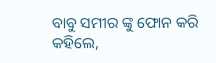ବାବୁ ସମୀର ଙ୍କୁ ଫୋନ କରି କହିଲେ,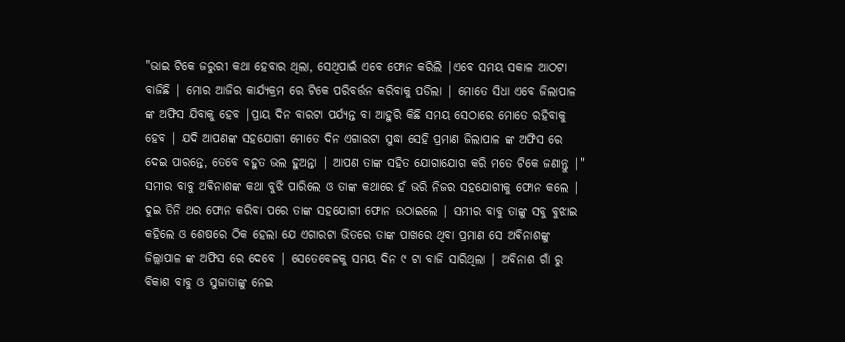"ଭାଇ ଟିକେ ଜରୁରୀ କଥା ହେବାର ଥିଲା, ସେଥିପାଇଁ ଏବେ ଫୋନ କରିଲି |ଏବେ ସମୟ ସକାଳ ଆଠଟା ବାଜିଛି | ମୋର ଆଜିର କାର୍ଯ୍ୟକ୍ରମ ରେ ଟିକେ ପରିବର୍ତ୍ତନ କରିବାକୁ ପଡିଲା | ମୋତେ ସିଧା ଏବେ ଜିଲାପାଳ ଙ୍କ ଅଫିସ ଯିବାକୁ ହେବ |ପ୍ରାୟ ଦିନ ବାରଟା ପର୍ଯ୍ୟନ୍ତ ବା ଆହୁରି କିଛି ସମୟ ସେଠାରେ ମୋତେ ରହିବାକୁ ହେବ | ଯଦି ଆପଣଙ୍କ ସହଯୋଗୀ ମୋତେ ଦିନ ଏଗାରଟା ସୁଦ୍ଧା ସେହି ପ୍ରମାଣ ଜିଲାପାଳ ଙ୍କ ଅଫିସ ରେ ଦେଇ ପାରନ୍ତେ, ତେବେ ବହୁତ ଭଲ ହୁଅନ୍ତା | ଆପଣ ତାଙ୍କ ସହିତ ଯୋଗାଯୋଗ କରି ମତେ ଟିକେ ଜଣାନ୍ତୁ |" ସମୀର ବାବୁ ଅଵିନାଶଙ୍କ କଥା ବୁଝି ପାରିଲେ ଓ ତାଙ୍କ କଥାରେ ହଁ ଭରି ନିଜର ସହଯୋଗୀକୁ ଫୋନ କଲେ | ଦୁଇ ତିନି ଥର ଫୋନ କରିବା ପରେ ତାଙ୍କ ସହଯୋଗୀ ଫୋନ ଉଠାଇଲେ | ସମୀର ବାବୁ ତାଙ୍କୁ ସବୁ ବୁଝାଇ କହିଲେ ଓ ଶେଷରେ ଠିକ ହେଲା ଯେ ଏଗାରଟା ଭିତରେ ତାଙ୍କ ପାଖରେ ଥିବା ପ୍ରମାଣ ସେ ଅଵିନାଶଙ୍କୁ ଜିଲ୍ଲାପାଳ ଙ୍କ ଅଫିସ ରେ ଦେବେ | ସେତେବେଳକୁ ସମୟ ଦିନ ୯ ଟା ବାଜି ସାରିଥିଲା | ଅବିନାଶ ଗାଁ ରୁ ବିକାଶ ବାବୁ ଓ ସୁଜାତାଙ୍କୁ ନେଇ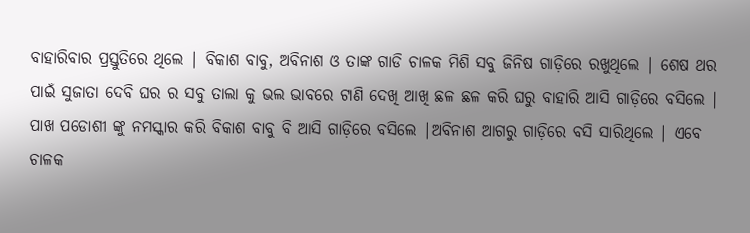ବାହାରିବାର ପ୍ରସ୍ତୁତିରେ ଥିଲେ | ବିକାଶ ବାବୁ, ଅବିନାଶ ଓ ତାଙ୍କ ଗାଡି ଚାଳକ ମିଶି ସବୁ ଜିନିଷ ଗାଡ଼ିରେ ରଖୁଥିଲେ | ଶେଷ ଥର ପାଇଁ ସୁଜାତା ଦେବି ଘର ର ସବୁ ତାଲା କୁ ଭଲ ଭାବରେ ଟାଣି ଦେଖି ଆଖି ଛଳ ଛଳ କରି ଘରୁ ବାହାରି ଆସି ଗାଡ଼ିରେ ବସିଲେ | ପାଖ ପଡୋଶୀ ଙ୍କୁ ନମସ୍କାର କରି ବିକାଶ ବାବୁ ବି ଆସି ଗାଡ଼ିରେ ବସିଲେ |ଅବିନାଶ ଆଗରୁ ଗାଡ଼ିରେ ବସି ସାରିଥିଲେ | ଏବେ ଚାଳକ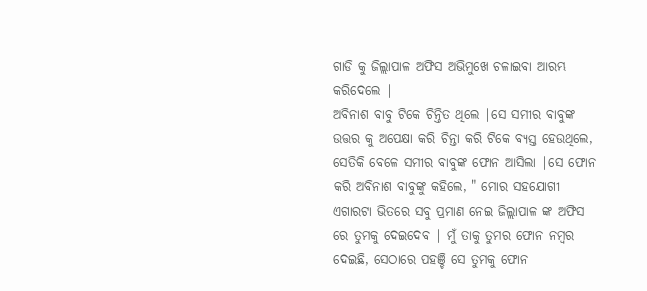ଗାଡି କୁ ଜିଲ୍ଲାପାଳ ଅଫିସ ଅଭିମୁଖେ ଚଳାଇବା ଆରମ୍ଭ କରିଦେଲେ |
ଅବିନାଶ ବାବୁ ଟିକେ ଚିନ୍ତିତ ଥିଲେ |ସେ ସମୀର ବାବୁଙ୍କ ଉତ୍ତର କୁ ଅପେକ୍ଷା କରି ଚିନ୍ତା କରି ଟିକେ ବ୍ୟସ୍ତ ହେଉଥିଲେ, ସେତିକି ବେଳେ ସମୀର ବାବୁଙ୍କ ଫୋନ ଆସିଲା |ସେ ଫୋନ କରି ଅବିନାଶ ବାବୁଙ୍କୁ କହିଲେ, " ମୋର ସହଯୋଗୀ ଏଗାରଟା ଭିତରେ ସବୁ ପ୍ରମାଣ ନେଇ ଜିଲ୍ଲାପାଳ ଙ୍କ ଅଫିସ ରେ ତୁମକୁ ଦେଇଦେବ | ମୁଁ ତାକୁ ତୁମର ଫୋନ ନମ୍ବର ଦେଇଛି, ସେଠାରେ ପହଞ୍ଚି ସେ ତୁମକୁ ଫୋନ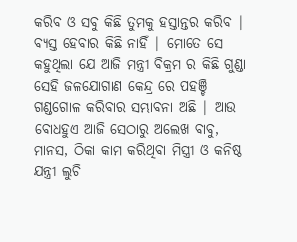କରିବ ଓ ସବୁ କିଛି ତୁମକୁ ହସ୍ତାନ୍ତର କରିବ | ବ୍ୟସ୍ତ ହେବାର କିଛି ନାହିଁ | ମୋତେ ସେ କହୁଥିଲା ଯେ ଆଜି ମନ୍ତ୍ରୀ ବିକ୍ରମ ର କିଛି ଗୁଣ୍ଡା ସେହି ଜଳଯୋଗାଣ କେନ୍ଦ୍ର ରେ ପହଞ୍ଚି ଗଣ୍ଡଗୋଳ କରିବାର ସମ୍ଭାବନା ଅଛି | ଆଉ ବୋଧହୁଏ ଆଜି ସେଠାରୁ ଅଲେଖ ବାବୁ, ମାନସ, ଠିକା କାମ କରିଥିବା ମିସ୍ତ୍ରୀ ଓ କନିଷ୍ଠ ଯନ୍ତ୍ରୀ ଲୁଚି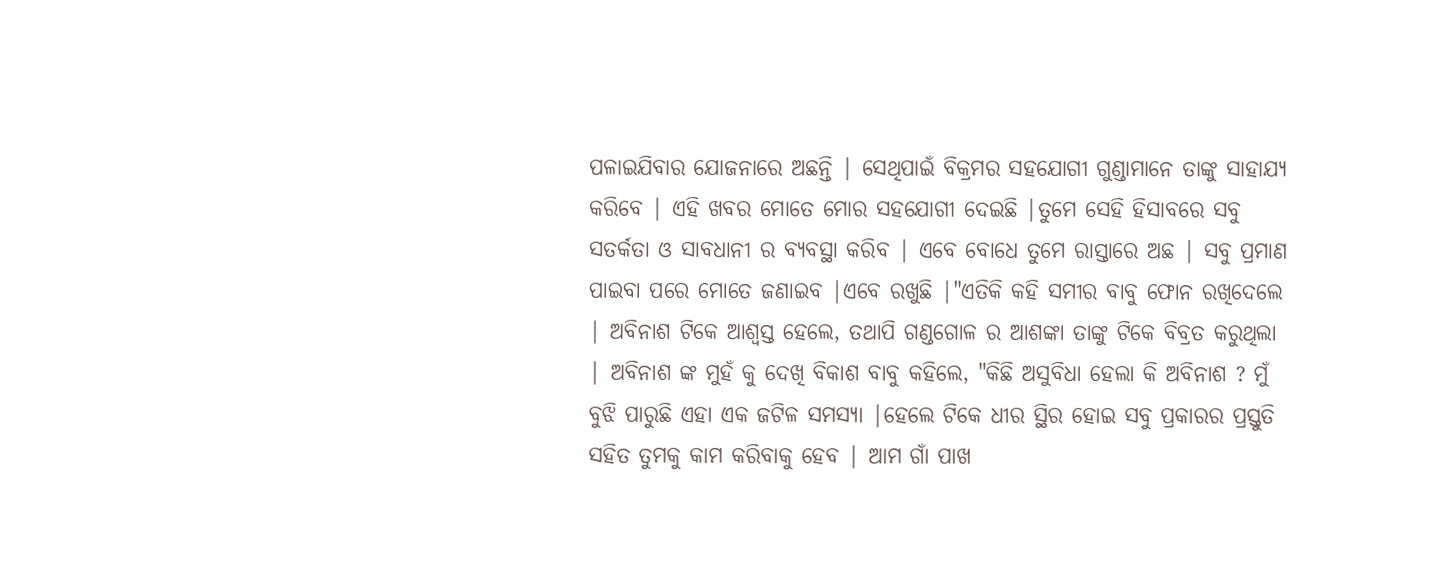ପଳାଇଯିବାର ଯୋଜନାରେ ଅଛନ୍ତି | ସେଥିପାଇଁ ବିକ୍ରମର ସହଯୋଗୀ ଗୁଣ୍ଡାମାନେ ତାଙ୍କୁ ସାହାଯ୍ୟ କରିବେ | ଏହି ଖବର ମୋତେ ମୋର ସହଯୋଗୀ ଦେଇଛି |ତୁମେ ସେହି ହିସାବରେ ସବୁ ସତର୍କତା ଓ ସାବଧାନୀ ର ବ୍ୟବସ୍ଥା କରିବ | ଏବେ ବୋଧେ ତୁମେ ରାସ୍ତାରେ ଅଛ | ସବୁ ପ୍ରମାଣ ପାଇବା ପରେ ମୋତେ ଜଣାଇବ |ଏବେ ରଖୁଛି |"ଏତିକି କହି ସମୀର ବାବୁ ଫୋନ ରଖିଦେଲେ | ଅବିନାଶ ଟିକେ ଆଶ୍ୱସ୍ତ ହେଲେ, ତଥାପି ଗଣ୍ଡଗୋଳ ର ଆଶଙ୍କା ତାଙ୍କୁ ଟିକେ ବିବ୍ରତ କରୁଥିଲା | ଅବିନାଶ ଙ୍କ ମୁହଁ କୁ ଦେଖି ବିକାଶ ବାବୁ କହିଲେ, "କିଛି ଅସୁବିଧା ହେଲା କି ଅବିନାଶ ? ମୁଁ ବୁଝି ପାରୁଛି ଏହା ଏକ ଜଟିଳ ସମସ୍ୟା |ହେଲେ ଟିକେ ଧୀର ସ୍ଥିର ହୋଇ ସବୁ ପ୍ରକାରର ପ୍ରସ୍ତୁତି ସହିତ ତୁମକୁ କାମ କରିବାକୁ ହେବ | ଆମ ଗାଁ ପାଖ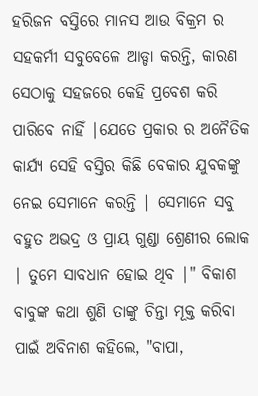ହରିଜନ ବସ୍ତିରେ ମାନସ ଆଉ ବିକ୍ରମ ର ସହକର୍ମୀ ସବୁବେଳେ ଆଡ୍ଡା କରନ୍ତି, କାରଣ ସେଠାକୁ ସହଜରେ କେହି ପ୍ରବେଶ କରି ପାରିବେ ନାହିଁ |ଯେତେ ପ୍ରକାର ର ଅନୈତିକ କାର୍ଯ୍ୟ ସେହି ବସ୍ତିର କିଛି ବେକାର ଯୁବକଙ୍କୁ ନେଇ ସେମାନେ କରନ୍ତି | ସେମାନେ ସବୁ ବହୁତ ଅଭଦ୍ର ଓ ପ୍ରାୟ ଗୁଣ୍ଡା ଶ୍ରେଣୀର ଲୋକ | ତୁମେ ସାବଧାନ ହୋଇ ଥିବ |" ବିକାଶ ବାବୁଙ୍କ କଥା ଶୁଣି ତାଙ୍କୁ ଚିନ୍ତା ମୂକ୍ତ କରିବା ପାଇଁ ଅବିନାଶ କହିଲେ, "ବାପା,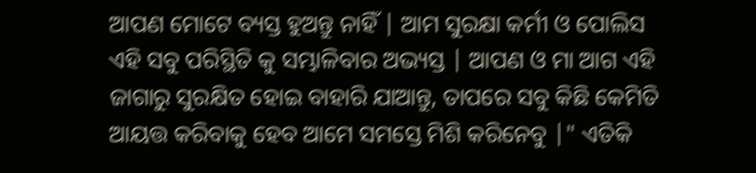ଆପଣ ମୋଟେ ବ୍ୟସ୍ତ ହୁଅନ୍ତୁ ନାହିଁ | ଆମ ସୁରକ୍ଷା କର୍ମୀ ଓ ପୋଲିସ ଏହି ସବୁ ପରିସ୍ଥିତି କୁ ସମ୍ଭାଳିବାର ଅଭ୍ୟସ୍ତ | ଆପଣ ଓ ମା ଆଗ ଏହି ଜାଗାରୁ ସୁରକ୍ଷିତ ହୋଇ ବାହାରି ଯାଆନ୍ତୁ, ତାପରେ ସବୁ କିଛି କେମିତି ଆୟତ୍ତ କରିବାକୁ ହେବ ଆମେ ସମସ୍ତେ ମିଶି କରିନେବୁ |" ଏତିକି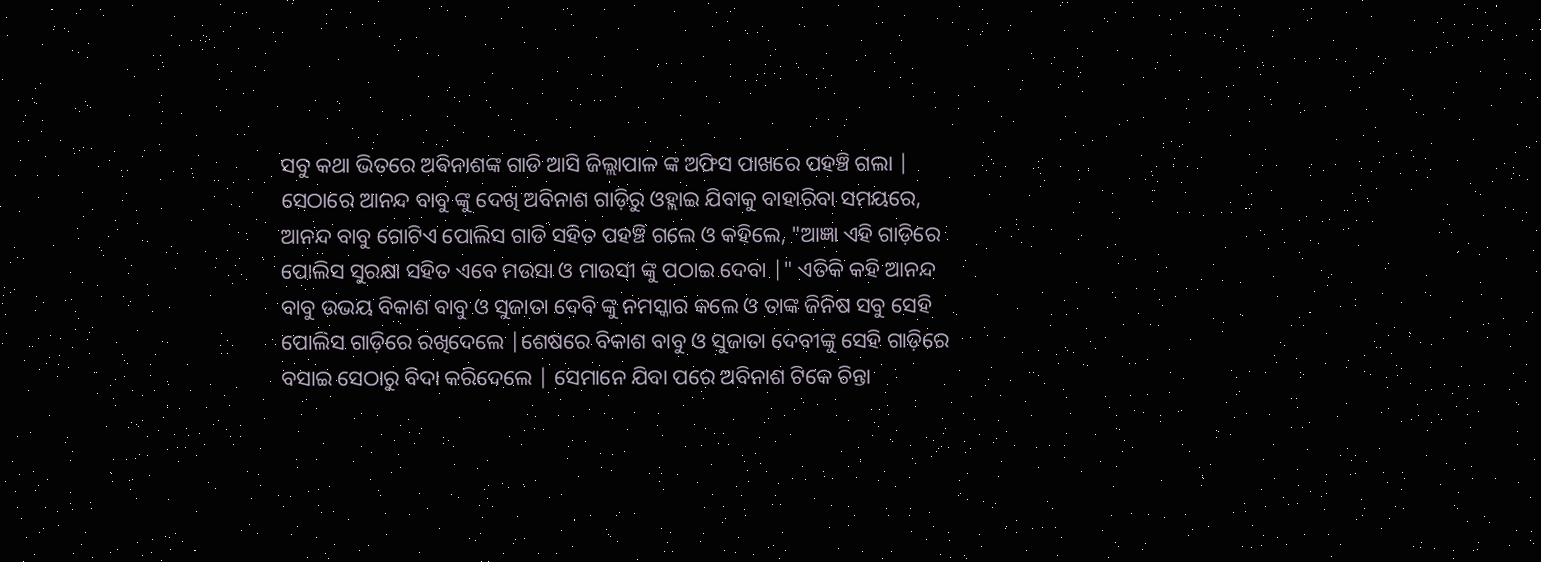ସବୁ କଥା ଭିତରେ ଅଵିନାଶଙ୍କ ଗାଡି ଆସି ଜିଲ୍ଲାପାଳ ଙ୍କ ଅଫିସ ପାଖରେ ପହଞ୍ଚି ଗଲା | ସେଠାରେ ଆନନ୍ଦ ବାବୁ ଙ୍କୁ ଦେଖି ଅବିନାଶ ଗାଡ଼ିରୁ ଓହ୍ଲାଇ ଯିବାକୁ ବାହାରିବା ସମୟରେ, ଆନନ୍ଦ ବାବୁ ଗୋଟିଏ ପୋଲିସ ଗାଡି ସହିତ ପହଞ୍ଚି ଗଲେ ଓ କହିଲେ, "ଆଜ୍ଞା ଏହି ଗାଡ଼ିରେ ପୋଲିସ ସୁରକ୍ଷା ସହିତ ଏବେ ମଉସା ଓ ମାଉସୀ ଙ୍କୁ ପଠାଇ ଦେବା |" ଏତିକି କହି ଆନନ୍ଦ ବାବୁ ଉଭୟ ବିକାଶ ବାବୁ ଓ ସୁଜାତା ଦେବି ଙ୍କୁ ନମସ୍କାର କଲେ ଓ ତାଙ୍କ ଜିନିଷ ସବୁ ସେହି ପୋଲିସ ଗାଡ଼ିରେ ରଖିଦେଲେ |ଶେଷରେ ବିକାଶ ବାବୁ ଓ ସୁଜାତା ଦେବୀଙ୍କୁ ସେହି ଗାଡ଼ିରେ ବସାଇ ସେଠାରୁ ବିଦା କରିଦେଲେ | ସେମାନେ ଯିବା ପରେ ଅବିନାଶ ଟିକେ ଚିନ୍ତା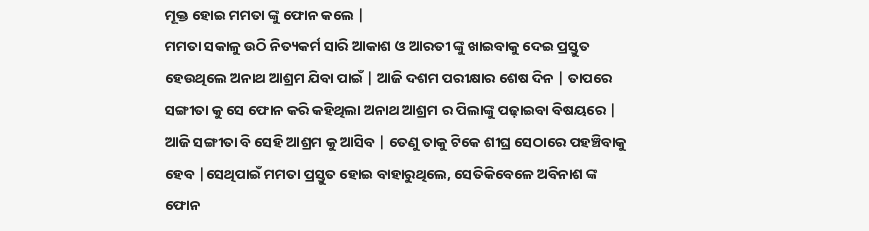ମୂକ୍ତ ହୋଇ ମମତା ଙ୍କୁ ଫୋନ କଲେ |
ମମତା ସକାଳୁ ଉଠି ନିତ୍ୟକର୍ମ ସାରି ଆକାଶ ଓ ଆରତୀ ଙ୍କୁ ଖାଇବାକୁ ଦେଇ ପ୍ରସ୍ତୁତ ହେଉଥିଲେ ଅନାଥ ଆଶ୍ରମ ଯିବା ପାଇଁ | ଆଜି ଦଶମ ପରୀକ୍ଷାର ଶେଷ ଦିନ | ତାପରେ ସଙ୍ଗୀତା କୁ ସେ ଫୋନ କରି କହିଥିଲା ଅନାଥ ଆଶ୍ରମ ର ପିଲାଙ୍କୁ ପଢ଼ାଇବା ବିଷୟରେ | ଆଜି ସଙ୍ଗୀତା ବି ସେହି ଆଶ୍ରମ କୁ ଆସିବ | ତେଣୁ ତାକୁ ଟିକେ ଶୀଘ୍ର ସେଠାରେ ପହଞ୍ଚିବାକୁ ହେବ |ସେଥିପାଇଁ ମମତା ପ୍ରସ୍ତୁତ ହୋଇ ବାହାରୁଥିଲେ, ସେତିକିବେଳେ ଅବିନାଶ ଙ୍କ ଫୋନ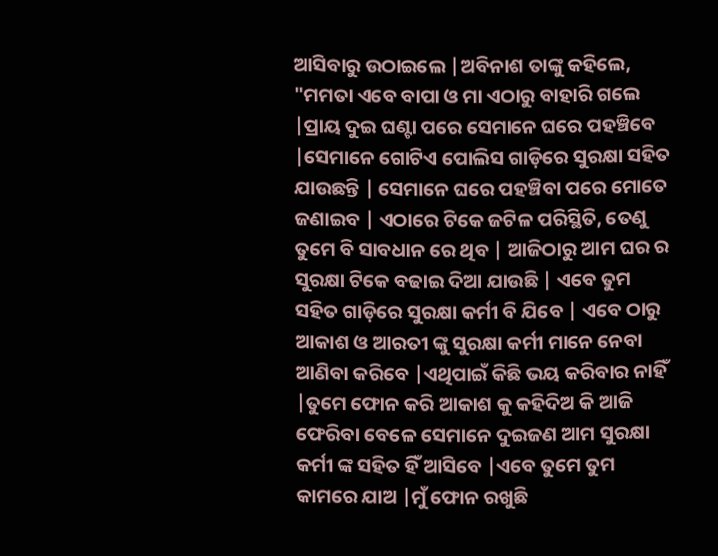ଆସିବାରୁ ଉଠାଇଲେ |ଅବିନାଶ ତାଙ୍କୁ କହିଲେ, "ମମତା ଏବେ ବାପା ଓ ମା ଏଠାରୁ ବାହାରି ଗଲେ |ପ୍ରାୟ ଦୁଇ ଘଣ୍ଟା ପରେ ସେମାନେ ଘରେ ପହଞ୍ଚିବେ |ସେମାନେ ଗୋଟିଏ ପୋଲିସ ଗାଡ଼ିରେ ସୁରକ୍ଷା ସହିତ ଯାଉଛନ୍ତି | ସେମାନେ ଘରେ ପହଞ୍ଚିବା ପରେ ମୋତେ ଜଣାଇବ | ଏଠାରେ ଟିକେ ଜଟିଳ ପରିସ୍ଥିତି, ତେଣୁ ତୁମେ ବି ସାବଧାନ ରେ ଥିବ | ଆଜିଠାରୁ ଆମ ଘର ର ସୁରକ୍ଷା ଟିକେ ବଢାଇ ଦିଆ ଯାଉଛି | ଏବେ ତୁମ ସହିତ ଗାଡ଼ିରେ ସୁରକ୍ଷା କର୍ମୀ ବି ଯିବେ | ଏବେ ଠାରୁ ଆକାଶ ଓ ଆରତୀ ଙ୍କୁ ସୁରକ୍ଷା କର୍ମୀ ମାନେ ନେବା ଆଣିବା କରିବେ |ଏଥିପାଇଁ କିଛି ଭୟ କରିବାର ନାହିଁ |ତୁମେ ଫୋନ କରି ଆକାଶ କୁ କହିଦିଅ କି ଆଜି ଫେରିବା ବେଳେ ସେମାନେ ଦୁଇଜଣ ଆମ ସୁରକ୍ଷା କର୍ମୀ ଙ୍କ ସହିତ ହିଁ ଆସିବେ |ଏବେ ତୁମେ ତୁମ କାମରେ ଯାଅ |ମୁଁ ଫୋନ ରଖୁଛି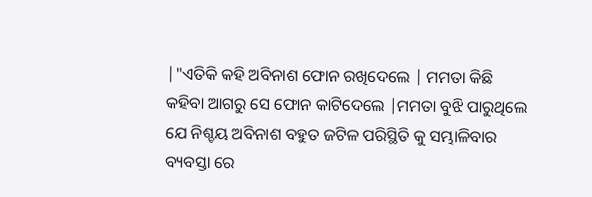|"ଏତିକି କହି ଅବିନାଶ ଫୋନ ରଖିଦେଲେ | ମମତା କିଛି କହିବା ଆଗରୁ ସେ ଫୋନ କାଟିଦେଲେ |ମମତା ବୁଝି ପାରୁଥିଲେ ଯେ ନିଶ୍ଚୟ ଅବିନାଶ ବହୁତ ଜଟିଳ ପରିସ୍ଥିତି କୁ ସମ୍ଭାଳିବାର ବ୍ୟବସ୍ତା ରେ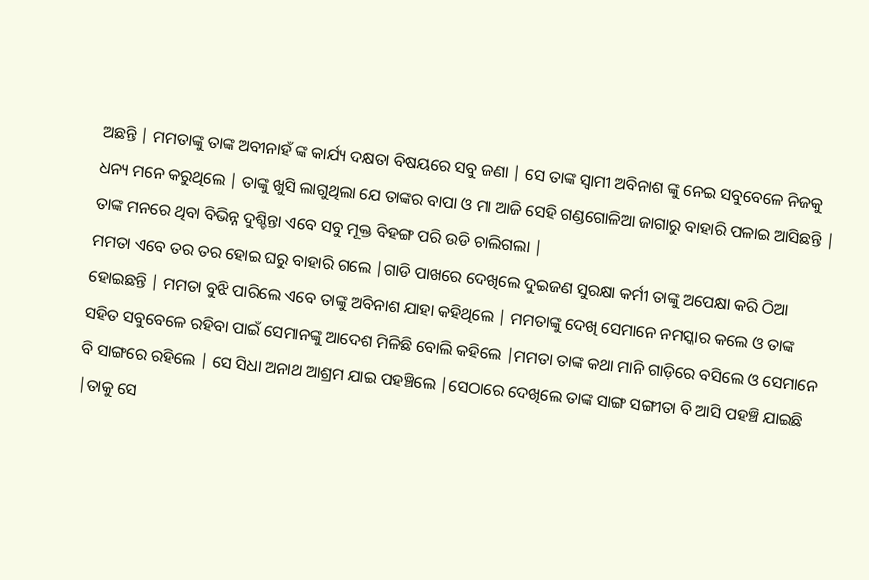ଅଛନ୍ତି | ମମତାଙ୍କୁ ତାଙ୍କ ଅବୀନାହଁ ଙ୍କ କାର୍ଯ୍ୟ ଦକ୍ଷତା ବିଷୟରେ ସବୁ ଜଣା | ସେ ତାଙ୍କ ସ୍ୱାମୀ ଅବିନାଶ ଙ୍କୁ ନେଇ ସବୁବେଳେ ନିଜକୁ ଧନ୍ୟ ମନେ କରୁଥିଲେ | ତାଙ୍କୁ ଖୁସି ଲାଗୁଥିଲା ଯେ ତାଙ୍କର ବାପା ଓ ମା ଆଜି ସେହି ଗଣ୍ଡଗୋଳିଆ ଜାଗାରୁ ବାହାରି ପଳାଇ ଆସିଛନ୍ତି | ତାଙ୍କ ମନରେ ଥିବା ବିଭିନ୍ନ ଦୁଶ୍ଚିନ୍ତା ଏବେ ସବୁ ମୂକ୍ତ ବିହଙ୍ଗ ପରି ଉଡି ଚାଲିଗଲା |
ମମତା ଏବେ ତର ତର ହୋଇ ଘରୁ ବାହାରି ଗଲେ |ଗାଡି ପାଖରେ ଦେଖିଲେ ଦୁଇଜଣ ସୁରକ୍ଷା କର୍ମୀ ତାଙ୍କୁ ଅପେକ୍ଷା କରି ଠିଆ ହୋଇଛନ୍ତି | ମମତା ବୁଝି ପାରିଲେ ଏବେ ତାଙ୍କୁ ଅବିନାଶ ଯାହା କହିଥିଲେ | ମମତାଙ୍କୁ ଦେଖି ସେମାନେ ନମସ୍କାର କଲେ ଓ ତାଙ୍କ ସହିତ ସବୁବେଳେ ରହିବା ପାଇଁ ସେମାନଙ୍କୁ ଆଦେଶ ମିଳିଛି ବୋଲି କହିଲେ |ମମତା ତାଙ୍କ କଥା ମାନି ଗାଡ଼ିରେ ବସିଲେ ଓ ସେମାନେ ବି ସାଙ୍ଗରେ ରହିଲେ | ସେ ସିଧା ଅନାଥ ଆଶ୍ରମ ଯାଇ ପହଞ୍ଚିଲେ |ସେଠାରେ ଦେଖିଲେ ତାଙ୍କ ସାଙ୍ଗ ସଙ୍ଗୀତା ବି ଆସି ପହଞ୍ଚି ଯାଇଛି |ତାକୁ ସେ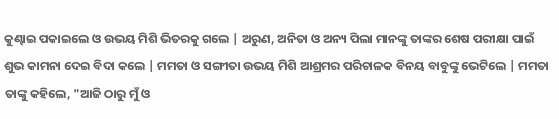କୁଣ୍ଢାଇ ପକାଇଲେ ଓ ଉଭୟ ମିଶି ଭିତରକୁ ଗଲେ | ଅରୁଣ, ଅନିତା ଓ ଅନ୍ୟ ପିଲା ମାନଙ୍କୁ ତାଙ୍କର ଶେଷ ପରୀକ୍ଷା ପାଇଁ ଶୁଭ କାମନା ଦେଇ ବିଦା କଲେ | ମମତା ଓ ସଙ୍ଗୀତା ଉଭୟ ମିଶି ଆଶ୍ରମର ପରିଚାଳକ ବିନୟ ବାବୁଙ୍କୁ ଭେଟିଲେ | ମମତା ତାଙ୍କୁ କହିଲେ, "ଆଜି ଠାରୁ ମୁଁ ଓ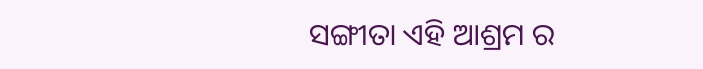ସଙ୍ଗୀତା ଏହି ଆଶ୍ରମ ର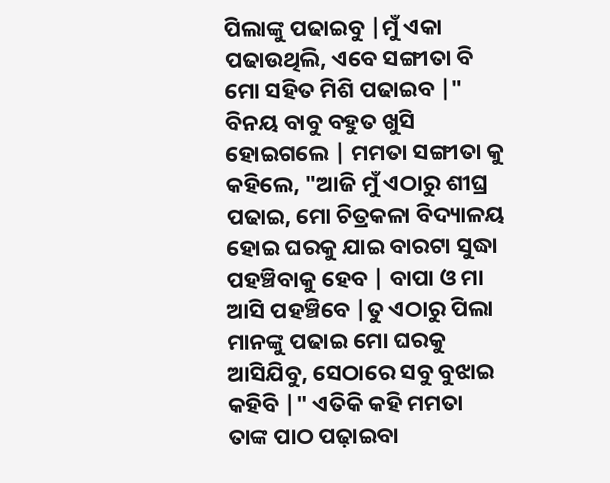ପିଲାଙ୍କୁ ପଢାଇବୁ |ମୁଁ ଏକା ପଢାଉଥିଲି, ଏବେ ସଙ୍ଗୀତା ବି ମୋ ସହିତ ମିଶି ପଢାଇବ |" ବିନୟ ବାବୁ ବହୁତ ଖୁସି ହୋଇଗଲେ | ମମତା ସଙ୍ଗୀତା କୁ କହିଲେ, "ଆଜି ମୁଁ ଏଠାରୁ ଶୀଘ୍ର ପଢାଇ, ମୋ ଚିତ୍ରକଳା ବିଦ୍ୟାଳୟ ହୋଇ ଘରକୁ ଯାଇ ବାରଟା ସୁଦ୍ଧା ପହଞ୍ଚିବାକୁ ହେବ | ବାପା ଓ ମା ଆସି ପହଞ୍ଚିବେ |ତୁ ଏଠାରୁ ପିଲା ମାନଙ୍କୁ ପଢାଇ ମୋ ଘରକୁ ଆସିଯିବୁ, ସେଠାରେ ସବୁ ବୁଝାଇ କହିବି |" ଏତିକି କହି ମମତା ତାଙ୍କ ପାଠ ପଢ଼ାଇବା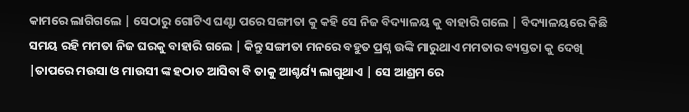କାମରେ ଲାଗିଗଲେ | ସେଠାରୁ ଗୋଟିଏ ଘଣ୍ଟା ପରେ ସଙ୍ଗୀତା କୁ କହି ସେ ନିଜ ବିଦ୍ୟାଳୟ କୁ ବାହାରି ଗଲେ | ବିଦ୍ୟାଳୟରେ କିଛି ସମୟ ରହି ମମତା ନିଜ ଘରକୁ ବାହାରି ଗଲେ | କିନ୍ତୁ ସଙ୍ଗୀତା ମନରେ ବହୁତ ପ୍ରଶ୍ନ ଉଙ୍କି ମାରୁଥାଏ ମମତାର ବ୍ୟସ୍ତତା କୁ ଦେଖି |ତାପରେ ମଉସା ଓ ମାଉସୀ ଙ୍କ ହଠାତ ଆସିବା ବି ତାକୁ ଆଶ୍ଚର୍ଯ୍ୟ ଲାଗୁଥାଏ | ସେ ଆଶ୍ରମ ରେ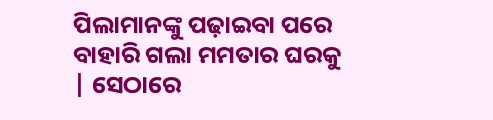ପିଲାମାନଙ୍କୁ ପଢ଼ାଇବା ପରେ ବାହାରି ଗଲା ମମତାର ଘରକୁ | ସେଠାରେ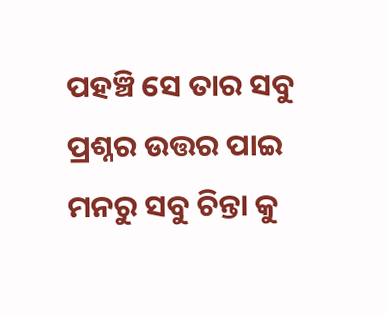ପହଞ୍ଚି ସେ ତାର ସବୁ ପ୍ରଶ୍ନର ଉତ୍ତର ପାଇ ମନରୁ ସବୁ ଚିନ୍ତା କୁ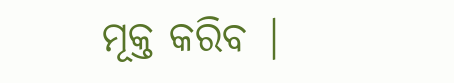ମୂକ୍ତ କରିବ |